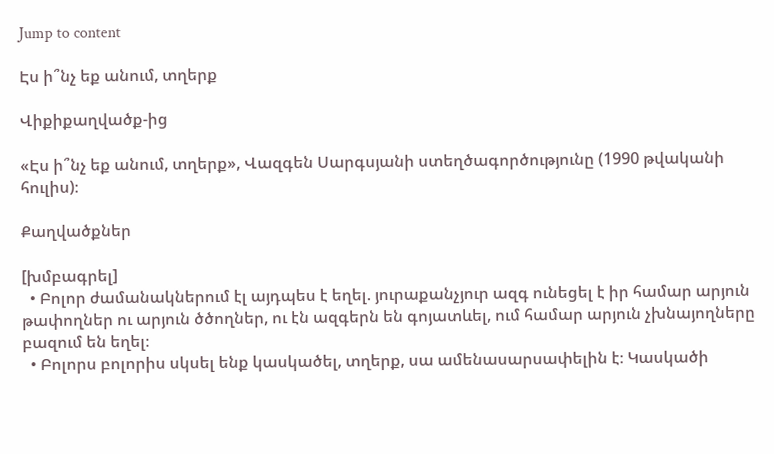Jump to content

Էս ի՞նչ եք անում, տղերք

Վիքիքաղվածք-ից

«Էս ի՞նչ եք անում, տղերք», Վազգեն Սարգսյանի ստեղծագործությունը (1990 թվականի հուլիս)։

Քաղվածքներ

[խմբագրել]
  • Բոլոր ժամանակներում էլ այդպես է եղել. յուրաքանչյուր ազգ ունեցել է իր համար արյուն թափողներ ու արյուն ծծողներ, ու էն ազգերն են գոյատևել, ում համար արյուն չխնայողները բազում են եղել։
  • Բոլորս բոլորիս սկսել ենք կասկածել, տղերք, սա ամենասարսափելին է։ Կասկածի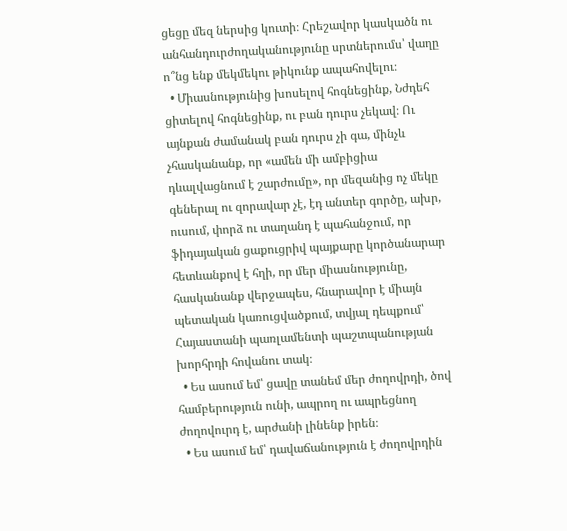ցեցը մեզ ներսից կուտի։ Հրեշավոր կասկածն ու անհանդուրժողականությունը սրտներումս՝ վաղը ո՞նց ենք մեկմեկու թիկունք ապահովելու։
  • Միասնությունից խոսելով հոգնեցինք, Նժդեհ ցիտելով հոգնեցինք, ու բան դուրս չեկավ։ Ու այնքան ժամանակ բան դուրս չի գա, մինչև չհասկանանք, որ «ամեն մի ամբիցիա դևալվացնում է շարժումը», որ մեզանից ոչ մեկը գեներալ ու զորավար չէ, էդ անտեր գործը, ախր, ուսում, փորձ ու տաղանդ է պահանջում, որ ֆիդայական ցաքուցրիվ պայքարը կործանարար հետևանքով է հղի, որ մեր միասնությունը, հասկանանք վերջապես, հնարավոր է միայն պետական կառուցվածքում, տվյալ դեպքում՝ Հայաստանի պառլամենտի պաշտպանության խորհրդի հովանու տակ։
  • Ես ասում եմ՝ ցավը տանեմ մեր ժողովրդի, ծով համբերություն ունի, ապրող ու ապրեցնող ժողովուրդ է, արժանի լինենք իրեն։
  • Ես ասում եմ՝ դավաճանություն է ժողովրդին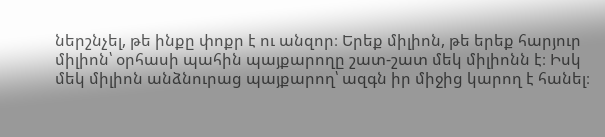ներշնչել, թե ինքը փոքր է ու անզոր։ Երեք միլիոն, թե երեք հարյուր միլիոն՝ օրհասի պահին պայքարողը շատ-շատ մեկ միլիոնն է։ Իսկ մեկ միլիոն անձնուրաց պայքարող՝ ազգն իր միջից կարող է հանել։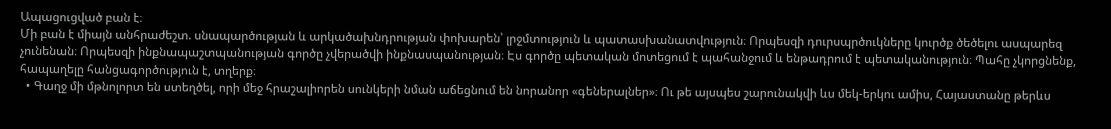Ապացուցված բան է։
Մի բան է միայն անհրաժեշտ. սնապարծության և արկածախնդրության փոխարեն՝ լրջմտություն և պատասխանատվություն։ Որպեսզի դուրսպրծուկները կուրծք ծեծելու ասպարեզ չունենան։ Որպեսզի ինքնապաշտպանության գործը չվերածվի ինքնասպանության։ Էս գործը պետական մոտեցում է պահանջում և ենթադրում է պետականություն։ Պահը չկորցնենք, հապաղելը հանցագործություն է, տղերք։
  • Գաղջ մի մթնոլորտ են ստեղծել, որի մեջ հրաշալիորեն սունկերի նման աճեցնում են նորանոր «գեներալներ»։ Ու թե այսպես շարունակվի ևս մեկ-երկու ամիս, Հայաստանը թերևս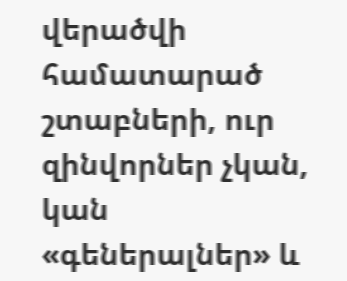վերածվի համատարած շտաբների, ուր զինվորներ չկան, կան «գեներալներ» և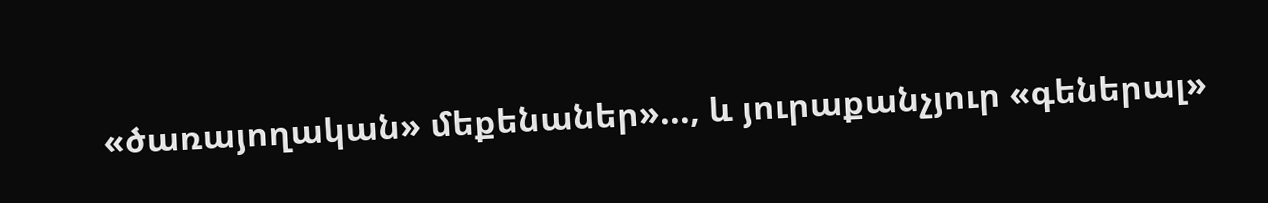«ծառայողական» մեքենաներ»..., և յուրաքանչյուր «գեներալ»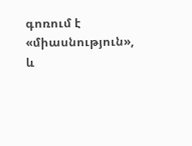գոռում է «միասնություն», և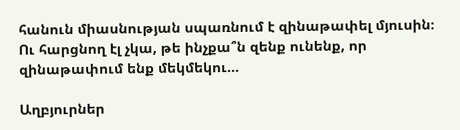հանուն միասնության սպառնում է զինաթափել մյուսին։ Ու հարցնող էլ չկա, թե ինչքա՞ն զենք ունենք, որ զինաթափում ենք մեկմեկու...

Աղբյուրներ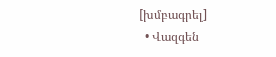[խմբագրել]
  • Վազգեն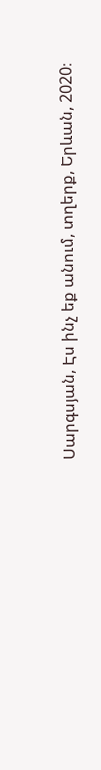Սարգսյան, Էս ինչ եք անում, տղերք, Երևան, 2020։